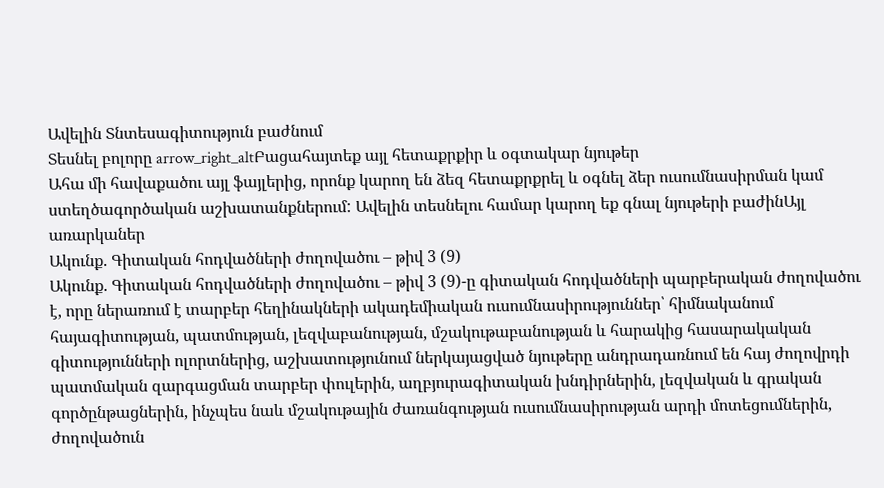Ավելին Տնտեսագիտություն բաժնում
Տեսնել բոլորը arrow_right_altԲացահայտեք այլ հետաքրքիր և օգտակար նյութեր
Ահա մի հավաքածու այլ ֆայլերից, որոնք կարող են ձեզ հետաքրքրել և օգնել ձեր ուսումնասիրման կամ ստեղծագործական աշխատանքներում: Ավելին տեսնելու համար կարող եք գնալ նյութերի բաժինԱյլ առարկաներ
Ակունք. Գիտական հոդվածների ժողովածու – թիվ 3 (9)
Ակունք. Գիտական հոդվածների ժողովածու – թիվ 3 (9)-ը գիտական հոդվածների պարբերական ժողովածու է, որը ներառում է տարբեր հեղինակների ակադեմիական ուսումնասիրություններ՝ հիմնականում հայագիտության, պատմության, լեզվաբանության, մշակութաբանության և հարակից հասարակական գիտությունների ոլորտներից, աշխատությունում ներկայացված նյութերը անդրադառնում են հայ ժողովրդի պատմական զարգացման տարբեր փուլերին, աղբյուրագիտական խնդիրներին, լեզվական և գրական գործընթացներին, ինչպես նաև մշակութային ժառանգության ուսումնասիրության արդի մոտեցումներին, ժողովածուն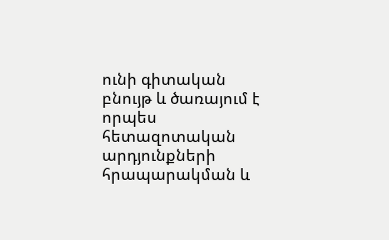ունի գիտական բնույթ և ծառայում է որպես հետազոտական արդյունքների հրապարակման և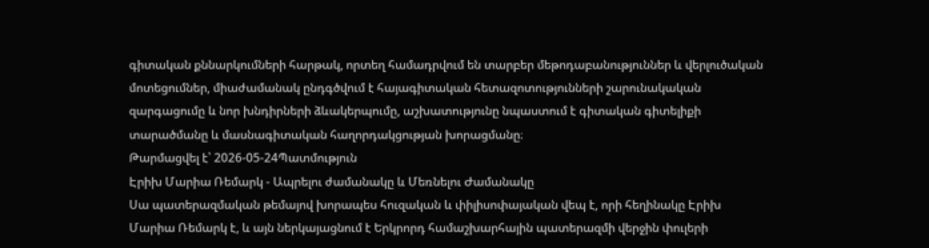գիտական քննարկումների հարթակ, որտեղ համադրվում են տարբեր մեթոդաբանություններ և վերլուծական մոտեցումներ, միաժամանակ ընդգծվում է հայագիտական հետազոտությունների շարունակական զարգացումը և նոր խնդիրների ձևակերպումը, աշխատությունը նպաստում է գիտական գիտելիքի տարածմանը և մասնագիտական հաղորդակցության խորացմանը։
Թարմացվել է՝ 2026-05-24Պատմություն
Էրիխ Մարիա Ռեմարկ - Ապրելու ժամանակը և Մեռնելու Ժամանակը
Սա պատերազմական թեմայով խորապես հուզական և փիլիսոփայական վեպ է, որի հեղինակը Էրիխ Մարիա Ռեմարկ է, և այն ներկայացնում է Երկրորդ համաշխարհային պատերազմի վերջին փուլերի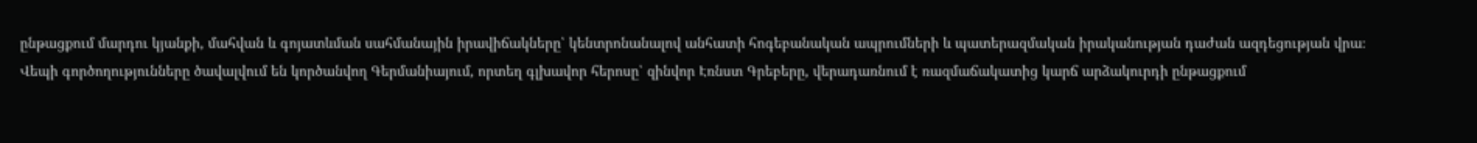ընթացքում մարդու կյանքի, մահվան և գոյատևման սահմանային իրավիճակները՝ կենտրոնանալով անհատի հոգեբանական ապրումների և պատերազմական իրականության դաժան ազդեցության վրա։ Վեպի գործողությունները ծավալվում են կործանվող Գերմանիայում, որտեղ գլխավոր հերոսը՝ զինվոր Էռնստ Գրեբերը, վերադառնում է ռազմաճակատից կարճ արձակուրդի ընթացքում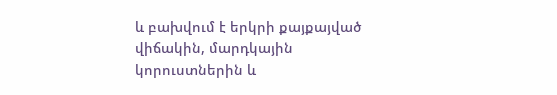և բախվում է երկրի քայքայված վիճակին, մարդկային կորուստներին և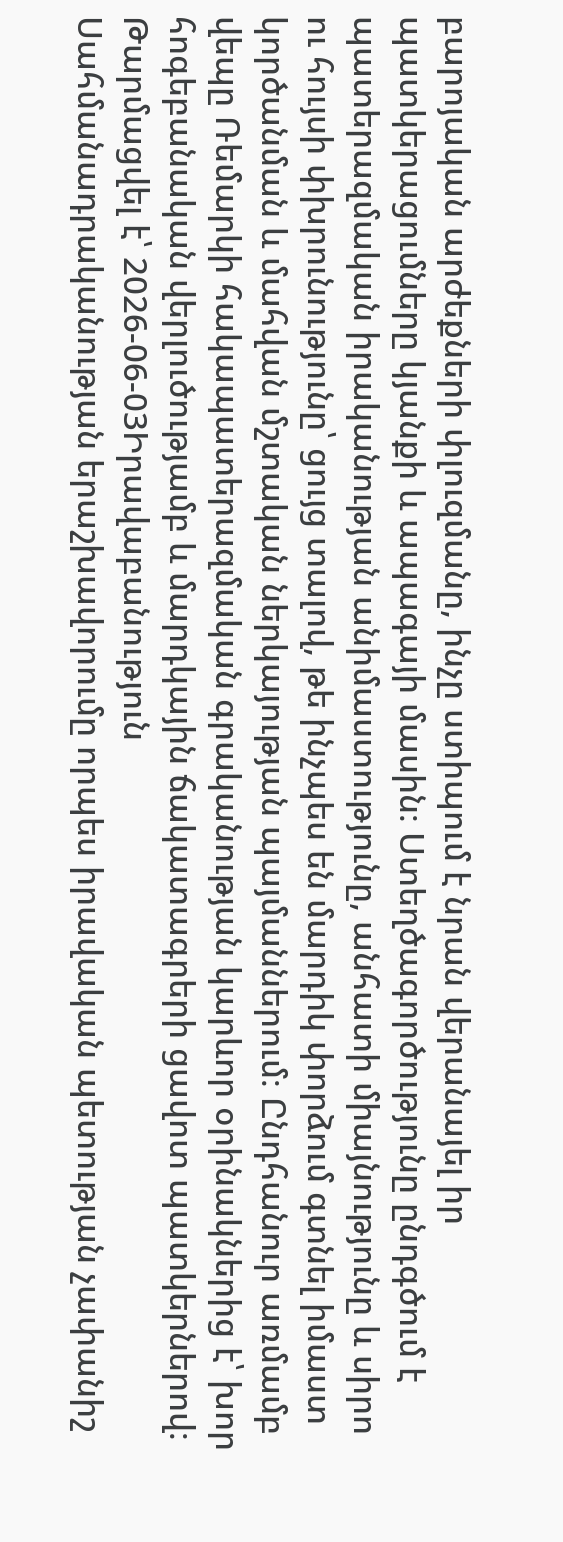բարոյական արժեքների փլուզմանը, ինչը ստիպում է նրան վերանայել իր պատկերացումները կյանքի և ապագայի մասին։ Ստեղծագործությունը ընդգծում է պատերազմական իրականության անիմաստությունը, անհատի միայնությունը և սիրո ու հույսի փխրունությունը՝ ցույց տալով, թե ինչպես են մարդիկ փորձում գտնել իմաստ կործանման և մահվան մշտական ներկայության պայմաններում։ Ընդհանուր առմամբ վեպը Ռեմարկի հակապատերազմական գրականության կարևոր օրինակներից է՝ խոր հոգեբանական վերլուծությամբ և մարդկային ճակատագրերի ցավոտ պատկերներով։
Թարմացվել է՝ 2026-06-03Իրավաբանություն
Սահմանադրականության երաշխավորումը որպես իրավական պետության չափանիշ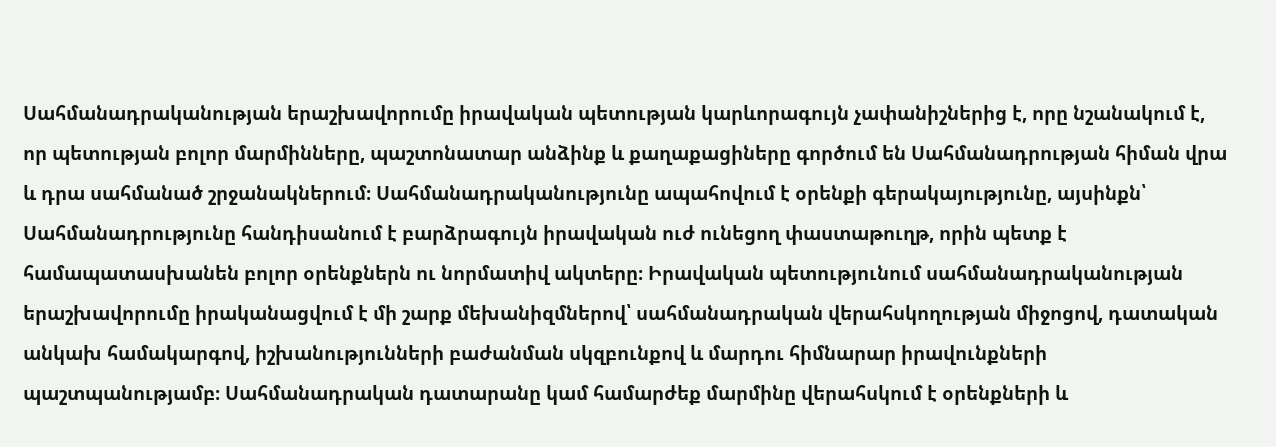Սահմանադրականության երաշխավորումը իրավական պետության կարևորագույն չափանիշներից է, որը նշանակում է, որ պետության բոլոր մարմինները, պաշտոնատար անձինք և քաղաքացիները գործում են Սահմանադրության հիման վրա և դրա սահմանած շրջանակներում։ Սահմանադրականությունը ապահովում է օրենքի գերակայությունը, այսինքն՝ Սահմանադրությունը հանդիսանում է բարձրագույն իրավական ուժ ունեցող փաստաթուղթ, որին պետք է համապատասխանեն բոլոր օրենքներն ու նորմատիվ ակտերը։ Իրավական պետությունում սահմանադրականության երաշխավորումը իրականացվում է մի շարք մեխանիզմներով՝ սահմանադրական վերահսկողության միջոցով, դատական անկախ համակարգով, իշխանությունների բաժանման սկզբունքով և մարդու հիմնարար իրավունքների պաշտպանությամբ։ Սահմանադրական դատարանը կամ համարժեք մարմինը վերահսկում է օրենքների և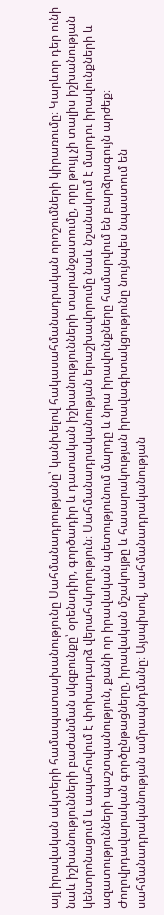այլ իրավական ակտերի համապատասխանությունը Սահմանադրությանը՝ կանխելով հակասահմանադրական որոշումների կիրառումը։ Կարևոր դեր ունի նաև իշխանությունների բաժանման սկզբունքը՝ օրենսդիր, գործադիր և դատական իշխանությունների տարանջատումը, որը թույլ չի տալիս իշխանության կենտրոնացում և ապահովում է փոխադարձ վերահսկողություն։ Սահմանադրականության երաշխավորումը նաև նշանակում է մարդու իրավունքների և ազատությունների պաշտպանություն, քանի որ իրավական պետությունում մարդը և նրա իրավունքները համարվում են բարձրագույն արժեք։ Ժողովրդավարական գործընթացները, իրավական մշակույթը և հասարակության իրավագիտակցությունը նույնպես նպաստում են սահմանադրականության ամրապնդմանը։ Այսպիսով, սահմանադրականության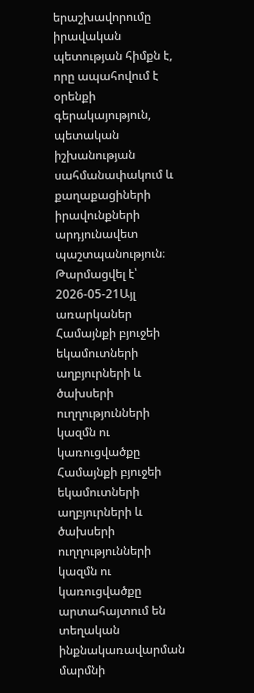երաշխավորումը իրավական պետության հիմքն է, որը ապահովում է օրենքի գերակայություն, պետական իշխանության սահմանափակում և քաղաքացիների իրավունքների արդյունավետ պաշտպանություն։
Թարմացվել է՝ 2026-05-21Այլ առարկաներ
Համայնքի բյուջեի եկամուտների աղբյուրների և ծախսերի ուղղությունների կազմն ու կառուցվածքը
Համայնքի բյուջեի եկամուտների աղբյուրների և ծախսերի ուղղությունների կազմն ու կառուցվածքը արտահայտում են տեղական ինքնակառավարման մարմնի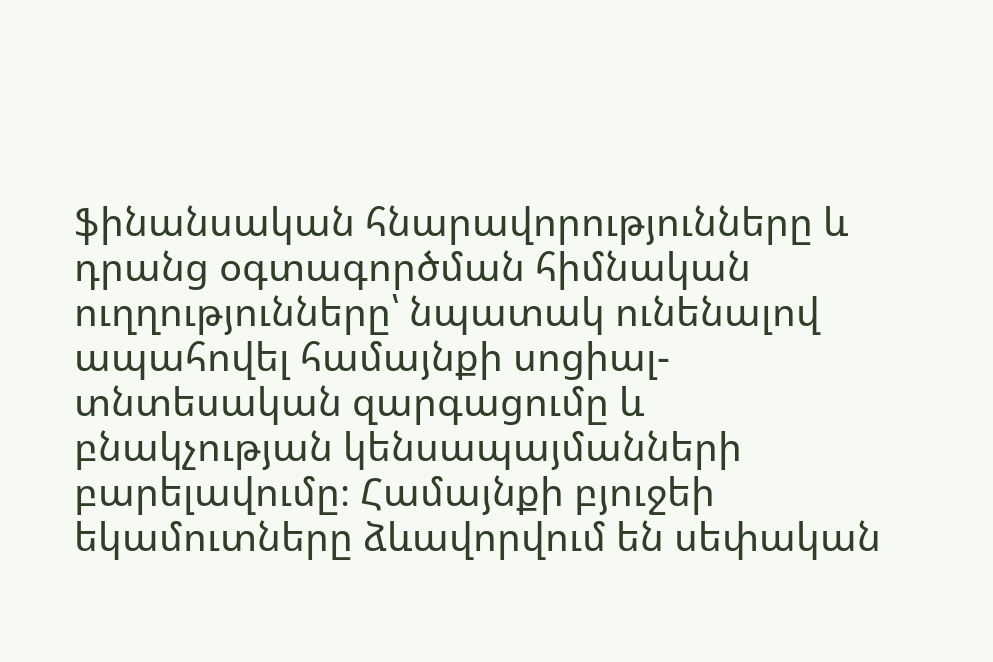ֆինանսական հնարավորությունները և դրանց օգտագործման հիմնական ուղղությունները՝ նպատակ ունենալով ապահովել համայնքի սոցիալ-տնտեսական զարգացումը և բնակչության կենսապայմանների բարելավումը։ Համայնքի բյուջեի եկամուտները ձևավորվում են սեփական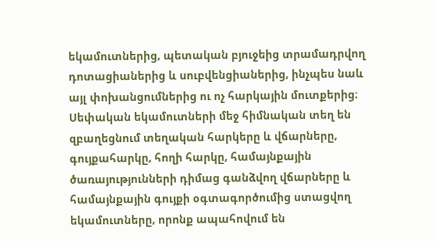եկամուտներից, պետական բյուջեից տրամադրվող դոտացիաներից և սուբվենցիաներից, ինչպես նաև այլ փոխանցումներից ու ոչ հարկային մուտքերից։ Սեփական եկամուտների մեջ հիմնական տեղ են զբաղեցնում տեղական հարկերը և վճարները, գույքահարկը, հողի հարկը, համայնքային ծառայությունների դիմաց գանձվող վճարները և համայնքային գույքի օգտագործումից ստացվող եկամուտները, որոնք ապահովում են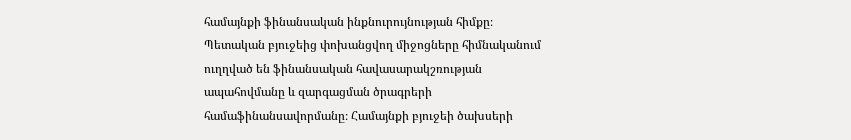համայնքի ֆինանսական ինքնուրույնության հիմքը։ Պետական բյուջեից փոխանցվող միջոցները հիմնականում ուղղված են ֆինանսական հավասարակշռության ապահովմանը և զարգացման ծրագրերի համաֆինանսավորմանը։ Համայնքի բյուջեի ծախսերի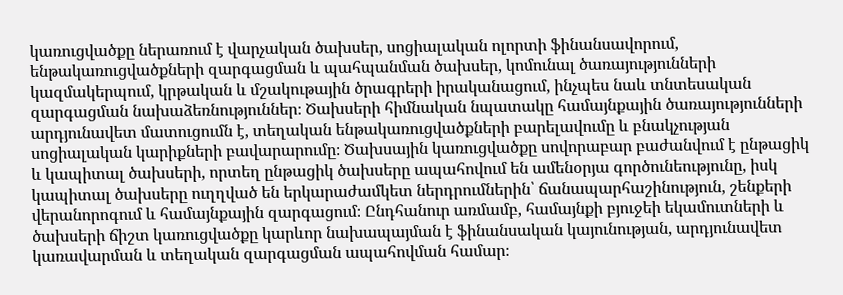կառուցվածքը ներառում է վարչական ծախսեր, սոցիալական ոլորտի ֆինանսավորում, ենթակառուցվածքների զարգացման և պահպանման ծախսեր, կոմունալ ծառայությունների կազմակերպում, կրթական և մշակութային ծրագրերի իրականացում, ինչպես նաև տնտեսական զարգացման նախաձեռնություններ։ Ծախսերի հիմնական նպատակը համայնքային ծառայությունների արդյունավետ մատուցումն է, տեղական ենթակառուցվածքների բարելավումը և բնակչության սոցիալական կարիքների բավարարումը։ Ծախսային կառուցվածքը սովորաբար բաժանվում է ընթացիկ և կապիտալ ծախսերի, որտեղ ընթացիկ ծախսերը ապահովում են ամենօրյա գործունեությունը, իսկ կապիտալ ծախսերը ուղղված են երկարաժամկետ ներդրումներին՝ ճանապարհաշինություն, շենքերի վերանորոգում և համայնքային զարգացում։ Ընդհանուր առմամբ, համայնքի բյուջեի եկամուտների և ծախսերի ճիշտ կառուցվածքը կարևոր նախապայման է ֆինանսական կայունության, արդյունավետ կառավարման և տեղական զարգացման ապահովման համար։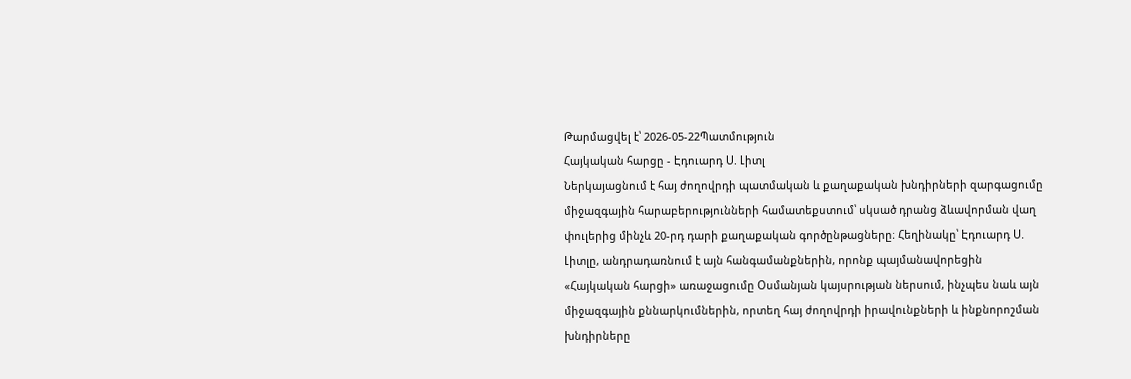Թարմացվել է՝ 2026-05-22Պատմություն
Հայկական հարցը - Էդուարդ Ս. Լիտլ
Ներկայացնում է հայ ժողովրդի պատմական և քաղաքական խնդիրների զարգացումը միջազգային հարաբերությունների համատեքստում՝ սկսած դրանց ձևավորման վաղ փուլերից մինչև 20-րդ դարի քաղաքական գործընթացները։ Հեղինակը՝ Էդուարդ Ս. Լիտլը, անդրադառնում է այն հանգամանքներին, որոնք պայմանավորեցին «Հայկական հարցի» առաջացումը Օսմանյան կայսրության ներսում, ինչպես նաև այն միջազգային քննարկումներին, որտեղ հայ ժողովրդի իրավունքների և ինքնորոշման խնդիրները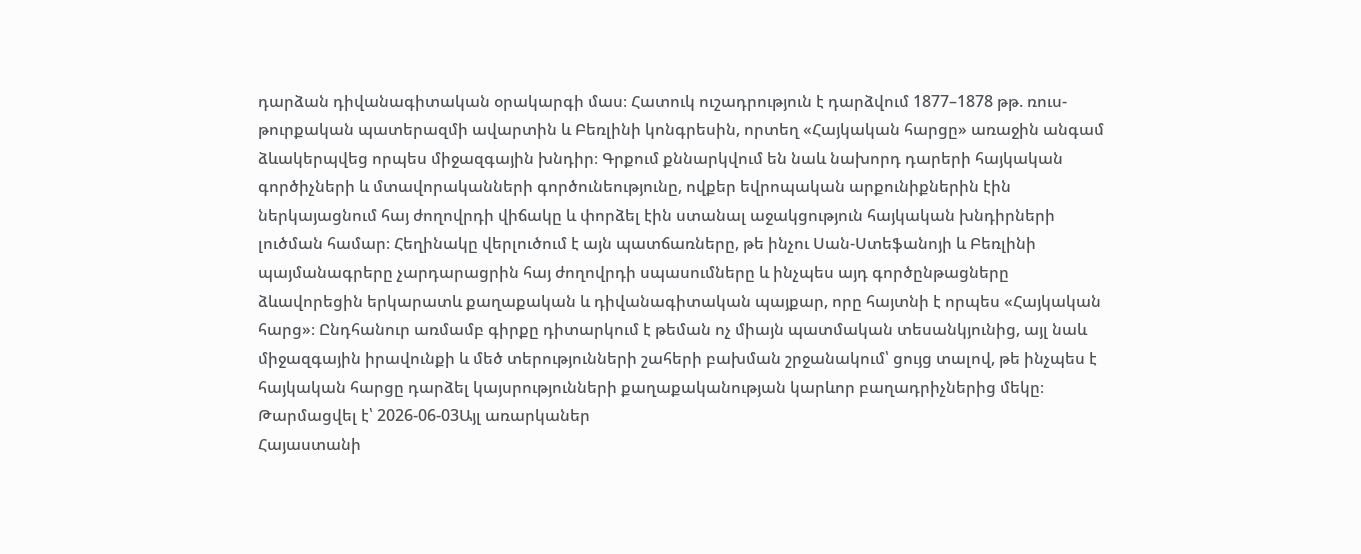դարձան դիվանագիտական օրակարգի մաս։ Հատուկ ուշադրություն է դարձվում 1877–1878 թթ. ռուս-թուրքական պատերազմի ավարտին և Բեռլինի կոնգրեսին, որտեղ «Հայկական հարցը» առաջին անգամ ձևակերպվեց որպես միջազգային խնդիր։ Գրքում քննարկվում են նաև նախորդ դարերի հայկական գործիչների և մտավորականների գործունեությունը, ովքեր եվրոպական արքունիքներին էին ներկայացնում հայ ժողովրդի վիճակը և փորձել էին ստանալ աջակցություն հայկական խնդիրների լուծման համար։ Հեղինակը վերլուծում է այն պատճառները, թե ինչու Սան-Ստեֆանոյի և Բեռլինի պայմանագրերը չարդարացրին հայ ժողովրդի սպասումները և ինչպես այդ գործընթացները ձևավորեցին երկարատև քաղաքական և դիվանագիտական պայքար, որը հայտնի է որպես «Հայկական հարց»։ Ընդհանուր առմամբ գիրքը դիտարկում է թեման ոչ միայն պատմական տեսանկյունից, այլ նաև միջազգային իրավունքի և մեծ տերությունների շահերի բախման շրջանակում՝ ցույց տալով, թե ինչպես է հայկական հարցը դարձել կայսրությունների քաղաքականության կարևոր բաղադրիչներից մեկը։
Թարմացվել է՝ 2026-06-03Այլ առարկաներ
Հայաստանի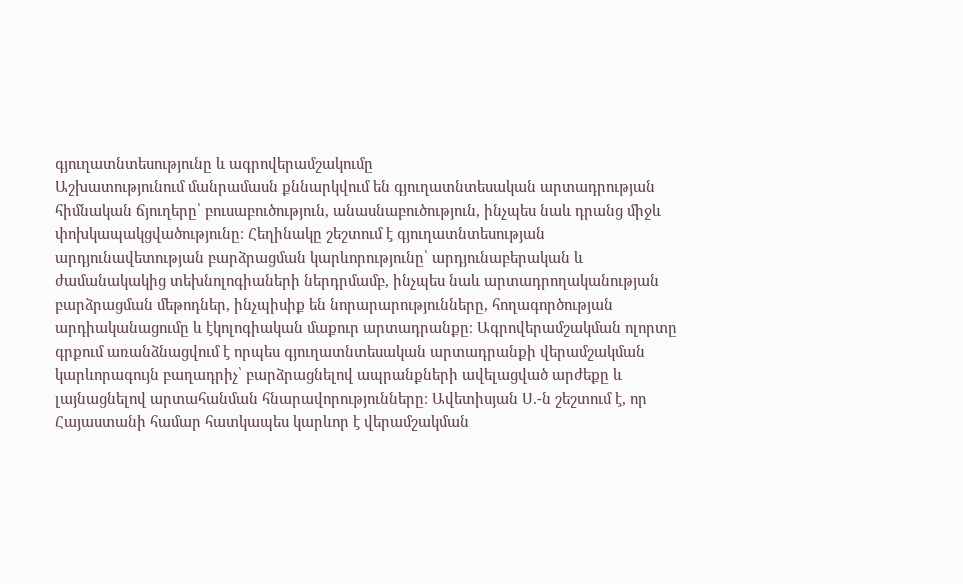գյուղատնտեսությունը և ագրովերամշակումը
Աշխատությունում մանրամասն քննարկվում են գյուղատնտեսական արտադրության հիմնական ճյուղերը՝ բուսաբուծություն, անասնաբուծություն, ինչպես նաև դրանց միջև փոխկապակցվածությունը։ Հեղինակը շեշտում է գյուղատնտեսության արդյունավետության բարձրացման կարևորությունը՝ արդյունաբերական և ժամանակակից տեխնոլոգիաների ներդրմամբ, ինչպես նաև արտադրողականության բարձրացման մեթոդներ, ինչպիսիք են նորարարությունները, հողագործության արդիականացումը և էկոլոգիական մաքուր արտադրանքը։ Ագրովերամշակման ոլորտը գրքում առանձնացվում է որպես գյուղատնտեսական արտադրանքի վերամշակման կարևորագույն բաղադրիչ՝ բարձրացնելով ապրանքների ավելացված արժեքը և լայնացնելով արտահանման հնարավորությունները։ Ավետիսյան Ս.-ն շեշտում է, որ Հայաստանի համար հատկապես կարևոր է վերամշակման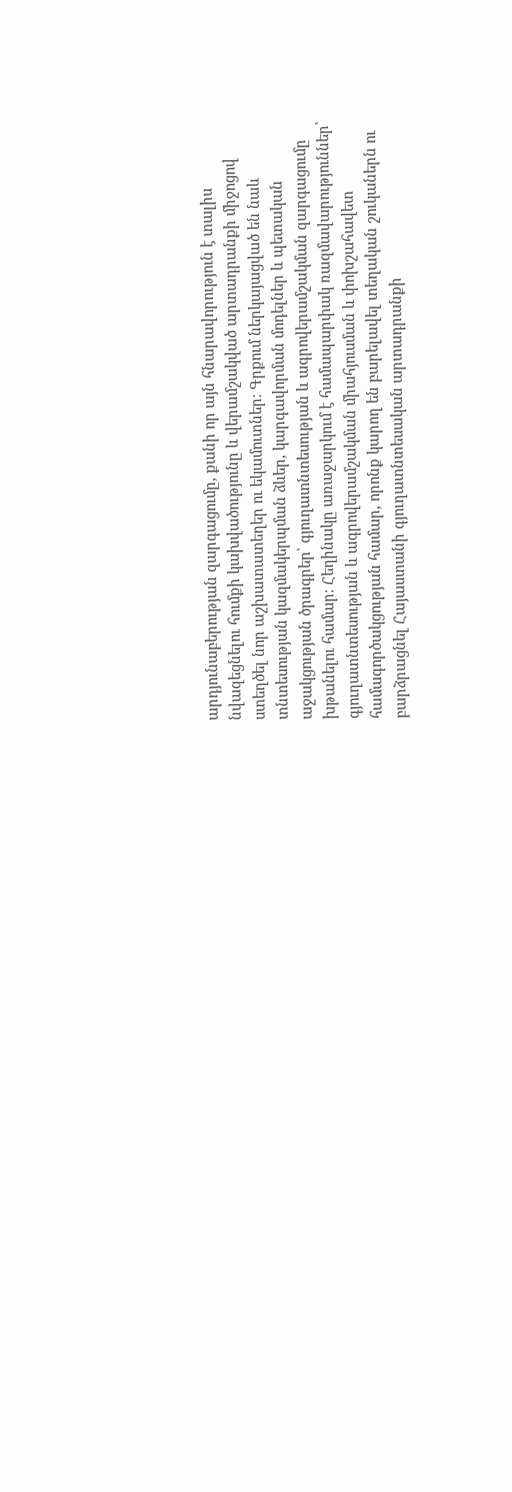արդյունաբերության զարգացումը, քանի որ այն հնարավորություն է տալիս նվազեցնելու հումքի կախվածությունը և վերամշակված արտադրանքի միջոցով ստեղծել նոր աշխատատեղեր ու եկամուտներ։ Գրքում ներկայացված են նաև տնտեսության կազմակերպման ձևեր, կարգավորման մոդելներ և պետական աջակցության ծրագրեր՝ գյուղատնտեսության և ագրովերամշակման զարգացումը խթանելու համար։ Հեղինակը առաջարկում է համապարփակ ռազմավարություններ՝ գյուղատնտեսության և ագրովերամշակման միահյուսման և փոխշահավետ համագործակցության համար, որոնք կարող են բարելավել տեղական շուկաներն ու բարձրացնել Հայաստանի գյուղատնտեսական արտադրանքի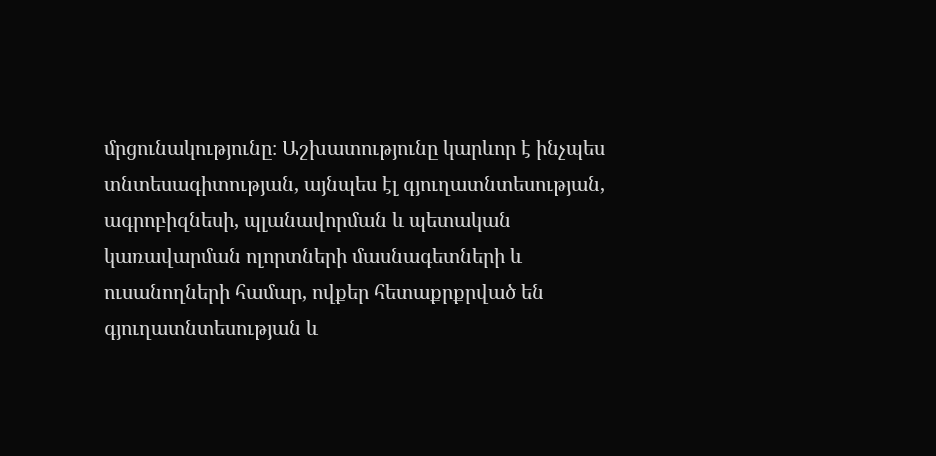մրցունակությունը։ Աշխատությունը կարևոր է ինչպես տնտեսագիտության, այնպես էլ գյուղատնտեսության, ագրոբիզնեսի, պլանավորման և պետական կառավարման ոլորտների մասնագետների և ուսանողների համար, ովքեր հետաքրքրված են գյուղատնտեսության և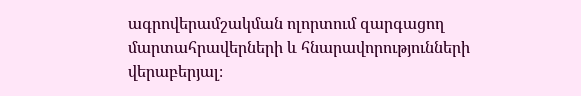ագրովերամշակման ոլորտում զարգացող մարտահրավերների և հնարավորությունների վերաբերյալ։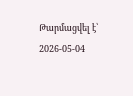Թարմացվել է՝ 2026-05-04